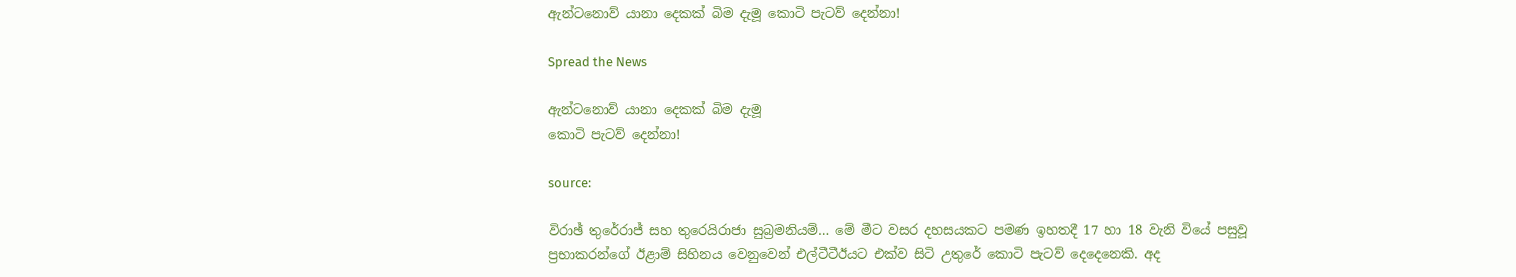ඇන්ටනොව් යානා දෙකක්‌ බිම දැමූ කොටි පැටව් දෙන්නා!

Spread the News

ඇන්ටනොව් යානා දෙකක්‌ බිම දැමූ
කොටි පැටව් දෙන්නා!

source:

විරාඡ් තුරේරාජ් සහ තුරෙයිරාජා සුබ්‍රමනියම්… මේ මීට වසර දහසයකට පමණ ඉහතදී 17 හා 18 වැනි වියේ පසුවූ ප්‍රභාකරන්ගේ ඊළාම් සිහිනය වෙනුවෙන් එල්ටීටීඊයට එක්‌ව සිටි උතුරේ කොටි පැටව් දෙදෙනෙකි. අද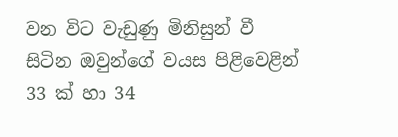වන විට වැඩුණු මිනිසුන් වී සිටින ඔවුන්ගේ වයස පිළිවෙළින් 33 ක්‌ හා 34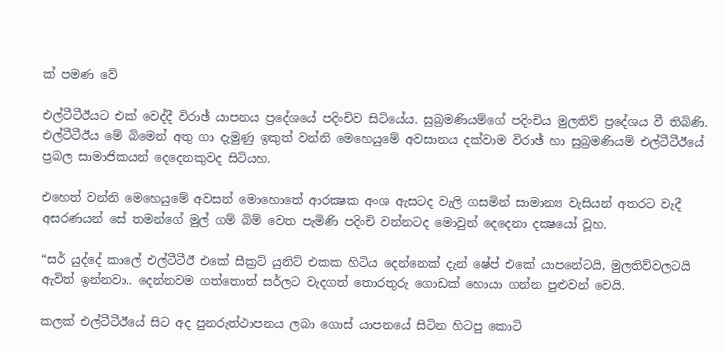ක්‌ පමණ වේ

එල්ටීටීඊයට එක්‌ වෙද්දී විරාඡ් යාපනය ප්‍රදේශයේ පදිංචිව සිටියේය. සුබ්‍රමණියම්ගේ පදිංචිය මුලතිව් ප්‍රදේශය වී තිබිණි. එල්ටීටීඊය මේ බිමෙන් අතු ගා දැමුණු ඉකුත් වන්නි මෙහෙයුමේ අවසානය දක්‌වාම විරාඡ් හා සුබ්‍රමණියම් එල්ටීටීඊයේ ප්‍රබල සාමාජිකයන් දෙදෙනකුවද සිටියහ.

එහෙත් වන්නි මෙහෙයුමේ අවසන් මොහොතේ ආරක්‍ෂක අංශ ඇසටද වැලි ගසමින් සාමාන්‍ය වැසියන් අතරට වැදී අසරණයන් සේ තමන්ගේ මුල් ගම් බිම් වෙත පැමිණි පදිංචි වන්නටද මොවුන් දෙදෙනා දක්‍ෂයෝ වූහ.

“සර් යුද්දේ කාලේ එල්ටීටීඊ එකේ සීක්‍රට්‌ යුනිට්‌ එකක හිටිය දෙන්නෙක්‌ දැන් ෂේප් එකේ යාපනේටයි, මුලතිව්වලටයි ඇවිත් ඉන්නවා.. දෙන්නවම ගත්තොත් සර්ලට වැදගත් තොරතුරු ගොඩක්‌ හොයා ගන්න පුළුවන් වෙයි.

කලක්‌ එල්ටීටීඊයේ සිට අද පුනරුත්ථාපනය ලබා ගොස්‌ යාපනයේ සිටින හිටපු කොටි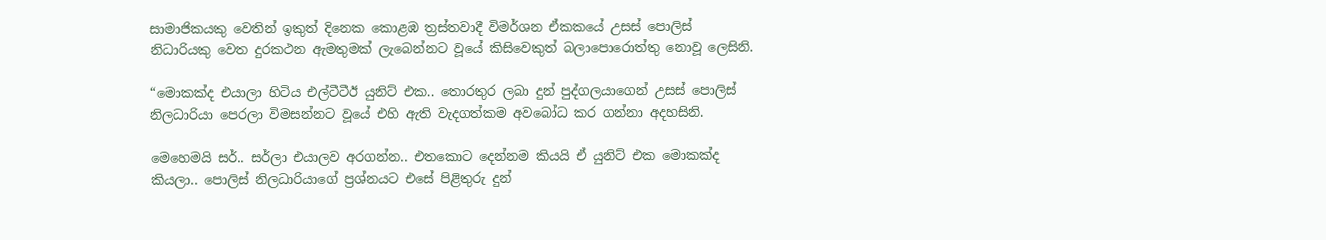සාමාජිකයකු වෙතින් ඉකුත් දිනෙක කොළඹ ත්‍රස්‌තවාදී විමර්ශන ඒකකයේ උසස්‌ පොලිස්‌ නිධාරියකු වෙත දුරකථන ඇමතුමක්‌ ලැබෙන්නට වූයේ කිසිවෙකුත් බලාපොරොත්තු නොවූ ලෙසිනි.

“මොකක්‌ද එයාලා හිටිය එල්ටීටීඊ යුනිට්‌ එක.. තොරතුර ලබා දුන් පුද්ගලයාගෙන් උසස්‌ පොලිස්‌ නිලධාරියා පෙරලා විමසන්නට වූයේ එහි ඇති වැදගත්කම අවබෝධ කර ගන්නා අදහසිනි.

මෙහෙමයි සර්.. සර්ලා එයාලව අරගන්න.. එතකොට දෙන්නම කියයි ඒ යුනිට්‌ එක මොකක්‌ද කියලා.. පොලිස්‌ නිලධාරියාගේ ප්‍රශ්නයට එසේ පිළිතුරු දුන්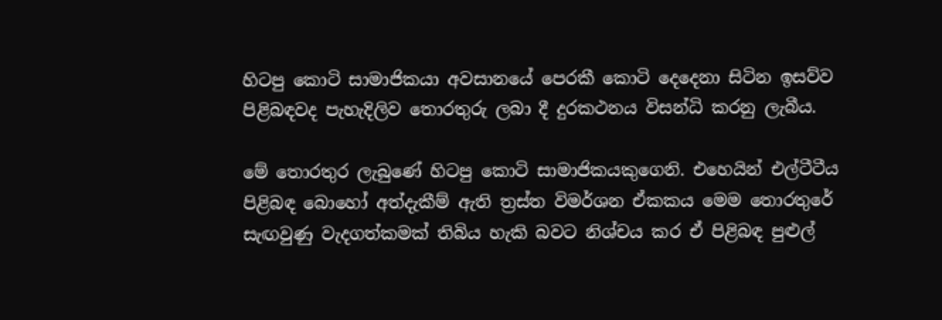හිටපු කොටි සාමාජිකයා අවසානයේ පෙරකී කොටි දෙදෙනා සිටින ඉසව්ව පිළිබඳවද පැහැදිලිව තොරතුරු ලබා දී දුරකථනය විසන්ධි කරනු ලැබීය.

මේ තොරතුර ලැබුණේ හිටපු කොටි සාමාජිකයකුගෙනි. එහෙයින් එල්ටීටීය පිළිබඳ බොහෝ අත්දැකීම් ඇති ත්‍රස්‌ත විමර්ශන ඒකකය මෙම තොරතුරේ සැඟවුණු වැදගත්කමක්‌ තිබිය හැකි බවට නිශ්චය කර ඒ පිළිබඳ පුළුල්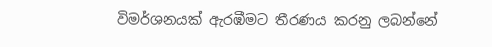විමර්ශනයක්‌ ඇරඹීමට තීරණය කරනු ලබන්නේ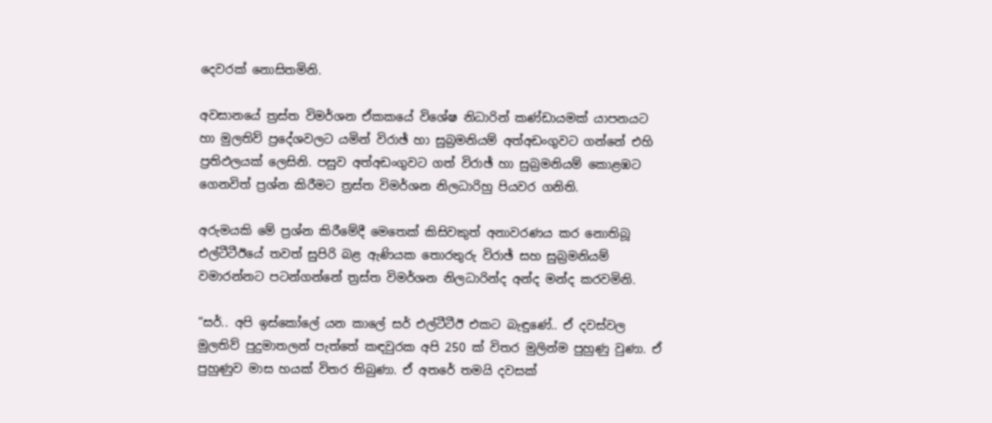දෙවරක්‌ නොසිතමිනි.

අවසානයේ ත්‍රස්‌ත විමර්ශන ඒකකයේ විශේෂ නිධාරින් කණ්‌ඩායමක්‌ යාපනයට හා මුලතිව් ප්‍රදේශවලට යමින් විරාඡ් හා සුබ්‍රමනියම් අත්අඩංගුවට ගන්නේ එහි ප්‍රතිඵලයක්‌ ලෙසිනි. පසුව අත්අඩංගුවට ගත් විරාඡ් හා සුබ්‍රමනියම් කොළඹට ගෙනවිත් ප්‍රශ්න කිරීමට ත්‍රස්‌ත විමර්ශන නිලධාරිහු පියවර ගනිති.

අරුමයකි මේ ප්‍රශ්න කිරීමේදී මෙතෙක්‌ කිසිවකුත් අනාවරණය කර නොතිබූ එල්ටීටීඊයේ තවත් සුපිරි බළ ඇණියක තොරතුරු විරාඡ් සහ සුබ්‍රමනියම් වමාරන්නට පටන්ගන්නේ ත්‍රස්‌ත විමර්ශන නිලධාරින්ද අන්ද මන්ද කරවමිනි.

“සර්.. අපි ඉස්‌කෝලේ යන කාලේ සර් එල්ටීටීඊ එකට බැඳුණේ.. ඒ දවස්‌වල මුලතිව් පුදුමාතලන් පැත්තේ කඳවුරක අපි 250 ක්‌ විතර මුලින්ම පුහුණු වුණා. ඒ පුහුණුව මාස හයක්‌ විතර තිබුණා. ඒ අතරේ තමයි දවසක්‌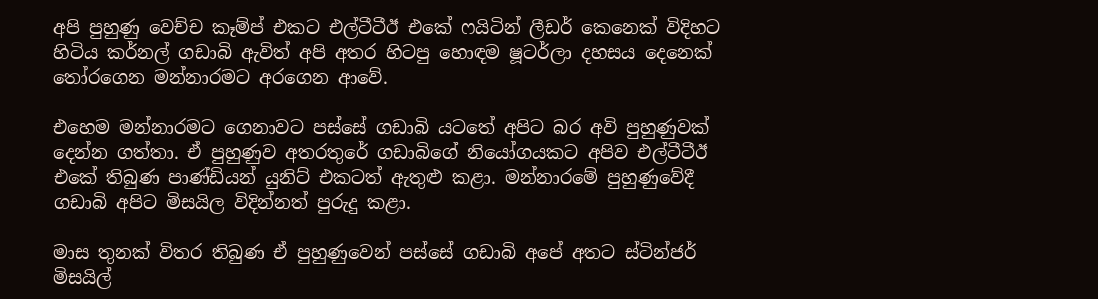අපි පුහුණු වෙච්ච කෑම්ප් එකට එල්ටීටීඊ එකේ ෆයිටින් ලීඩර් කෙනෙක්‌ විදිහට හිටිය කර්නල් ගඩාබි ඇවිත් අපි අතර හිටපු හොඳම ෂූටර්ලා දහසය දෙනෙක්‌ තෝරගෙන මන්නාරමට අරගෙන ආවේ.

එහෙම මන්නාරමට ගෙනාවට පස්‌සේ ගඩාබි යටතේ අපිට බර අවි පුහුණුවක්‌ දෙන්න ගත්තා. ඒ පුහුණුව අතරතුරේ ගඩාබිගේ නියෝගයකට අපිව එල්ටීටීඊ එකේ තිබුණ පාණ්‌ඩියන් යුනිට්‌ එකටත් ඇතුළු කළා. මන්නාරමේ පුහුණුවේදී ගඩාබි අපිට මිසයිල විදින්නත් පුරුදු කළා.

මාස තුනක්‌ විතර තිබුණ ඒ පුහුණුවෙන් පස්‌සේ ගඩාබි අපේ අතට ස්‌ටින්ජර් මිසයිල්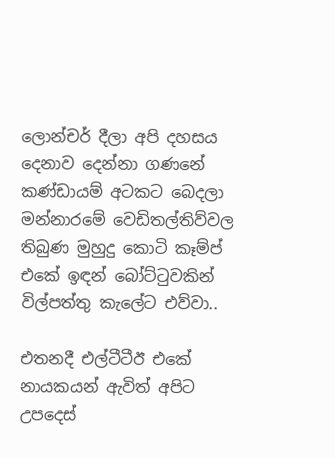ලොන්චර් දීලා අපි දහසය දෙනාව දෙන්නා ගණනේ කණ්‌ඩායම් අටකට බෙදලා මන්නාරමේ වෙඩිතල්තිව්වල තිබුණ මුහුදු කොටි කෑම්ප් එකේ ඉඳන් බෝට්‌ටුවකින් විල්පත්තු කැලේට එව්වා..

එතනදී එල්ටීටීඊ එකේ නායකයන් ඇවිත් අපිට උපදෙස්‌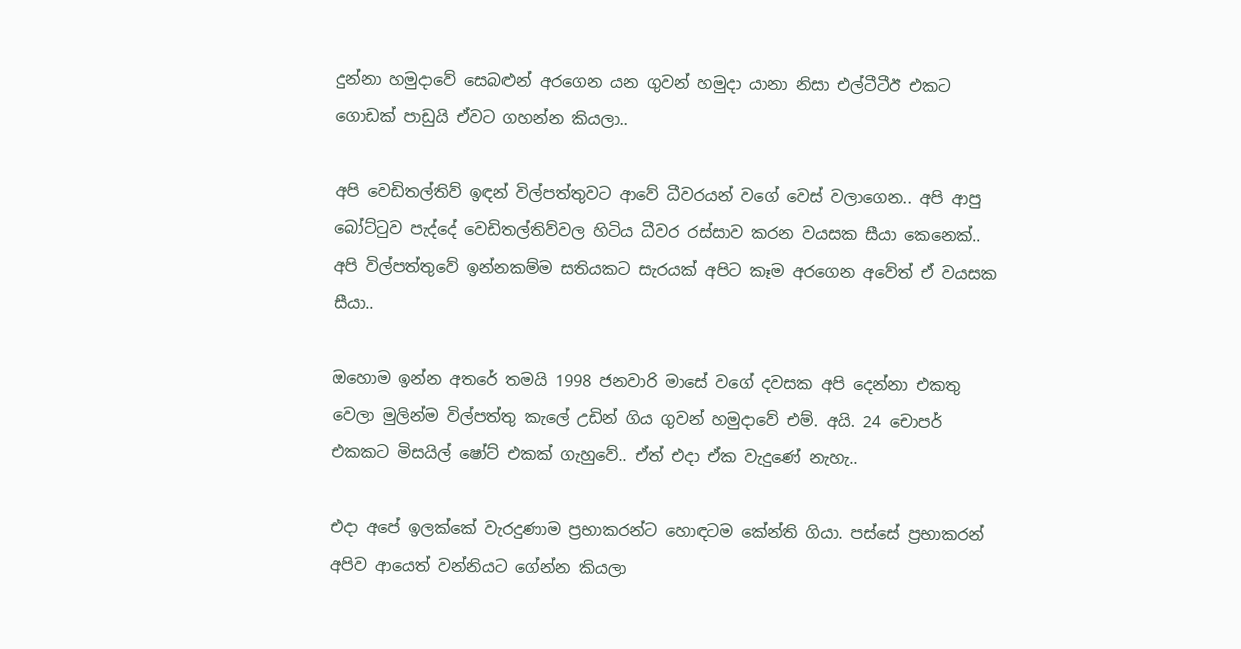දුන්නා හමුදාවේ සෙබළුන් අරගෙන යන ගුවන් හමුදා යානා නිසා එල්ටීටීඊ එකට ගොඩක්‌ පාඩුයි ඒවට ගහන්න කියලා..

අපි වෙඩිතල්තිව් ඉඳන් විල්පත්තුවට ආවේ ධීවරයන් වගේ වෙස්‌ වලාගෙන.. අපි ආපු බෝට්‌ටුව පැද්දේ වෙඩිතල්තිව්වල හිටිය ධීවර රස්‌සාව කරන වයසක සීයා කෙනෙක්‌.. අපි විල්පත්තුවේ ඉන්නකම්ම සතියකට සැරයක්‌ අපිට කෑම අරගෙන අවේත් ඒ වයසක සීයා..

ඔහොම ඉන්න අතරේ තමයි 1998 ජනවාරි මාසේ වගේ දවසක අපි දෙන්නා එකතු වෙලා මුලින්ම විල්පත්තු කැලේ උඩින් ගිය ගුවන් හමුදාවේ එම්. අයි. 24 චොපර් එකකට මිසයිල් ෂෝට්‌ එකක්‌ ගැහුවේ.. ඒත් එදා ඒක වැදුණේ නැහැ..

එදා අපේ ඉලක්‌කේ වැරදුණාම ප්‍රභාකරන්ට හොඳටම කේන්ති ගියා. පස්‌සේ ප්‍රභාකරන් අපිව ආයෙත් වන්නියට ගේන්න කියලා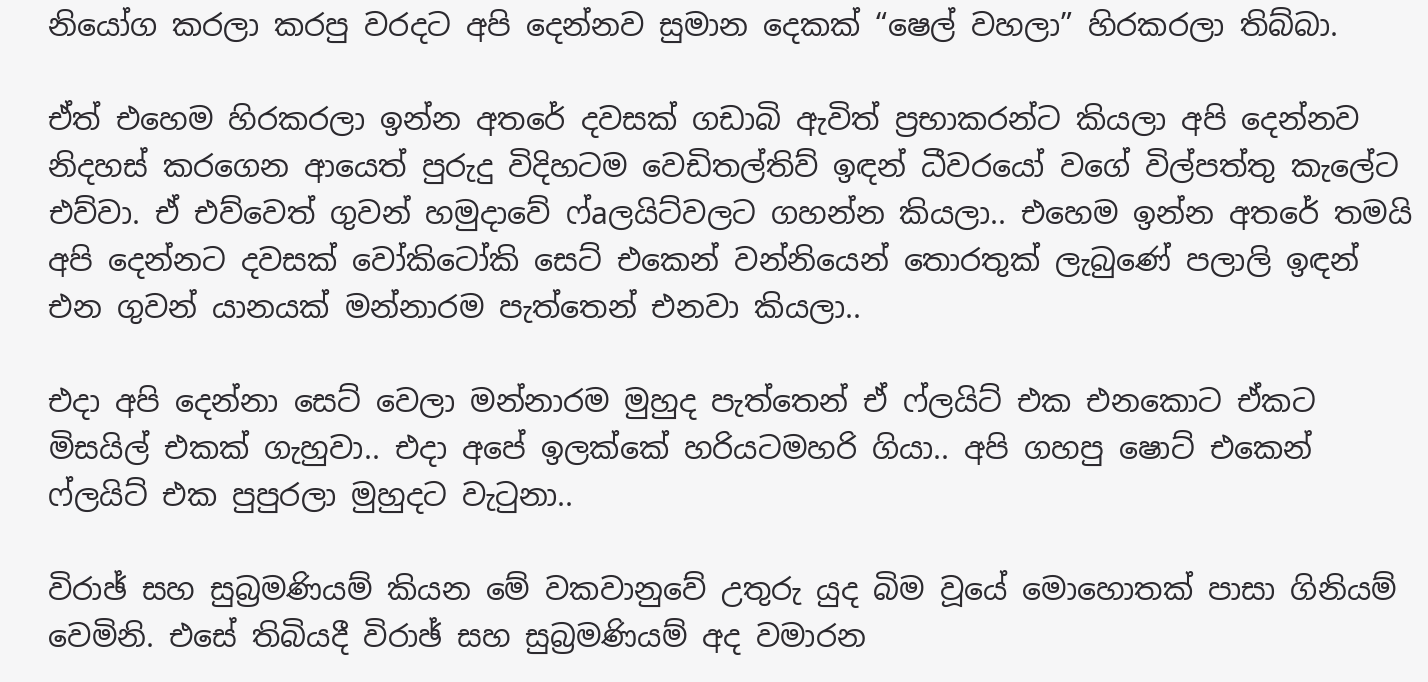නියෝග කරලා කරපු වරදට අපි දෙන්නව සුමාන දෙකක්‌ “ෂෙල් වහලා” හිරකරලා තිබ්බා.

ඒත් එහෙම හිරකරලා ඉන්න අතරේ දවසක්‌ ගඩාබි ඇවිත් ප්‍රභාකරන්ට කියලා අපි දෙන්නව නිදහස්‌ කරගෙන ආයෙත් පුරුදු විදිහටම වෙඩිතල්තිව් ඉඳන් ධීවරයෝ වගේ විල්පත්තු කැලේට එව්වා. ඒ එව්වෙත් ගුවන් හමුදාවේ ෆ්aලයිට්‌වලට ගහන්න කියලා.. එහෙම ඉන්න අතරේ තමයි අපි දෙන්නට දවසක්‌ වෝකිටෝකි සෙට්‌ එකෙන් වන්නියෙන් තොරතුක්‌ ලැබුණේ පලාලි ඉඳන් එන ගුවන් යානයක්‌ මන්නාරම පැත්තෙන් එනවා කියලා..

එදා අපි දෙන්නා සෙට්‌ වෙලා මන්නාරම මුහුද පැත්තෙන් ඒ ෆ්ලයිට්‌ එක එනකොට ඒකට මිසයිල් එකක්‌ ගැහුවා.. එදා අපේ ඉලක්‌කේ හරියටමහරි ගියා.. අපි ගහපු ෂොට්‌ එකෙන් ෆ්ලයිට්‌ එක පුපුරලා මුහුදට වැටුනා..

විරාඡ් සහ සුබ්‍රමණියම් කියන මේ වකවානුවේ උතුරු යුද බිම වූයේ මොහොතක්‌ පාසා ගිනියම් වෙමිනි. එසේ තිබියදී විරාඡ් සහ සුබ්‍රමණියම් අද වමාරන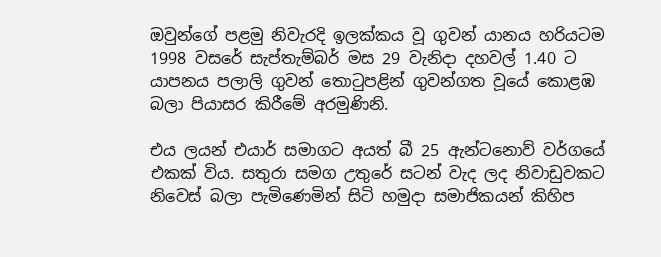ඔවුන්ගේ පළමු නිවැරදි ඉලක්‌කය වූ ගුවන් යානය හරියටම 1998 වසරේ සැප්තැම්බර් මස 29 වැනිදා දහවල් 1.40 ට යාපනය පලාලි ගුවන් තොටුපළින් ගුවන්ගත වූයේ කොළඹ බලා පියාසර කිරීමේ අරමුණිනි.

එය ලයන් එයාර් සමාගට අයත් බී 25 ඇන්ටනොව් වර්ගයේ එකක්‌ විය. සතුරා සමග උතුරේ සටන් වැද ලද නිවාඩුවකට නිවෙස්‌ බලා පැමිණෙමින් සිටි හමුදා සමාජිකයන් කිහිප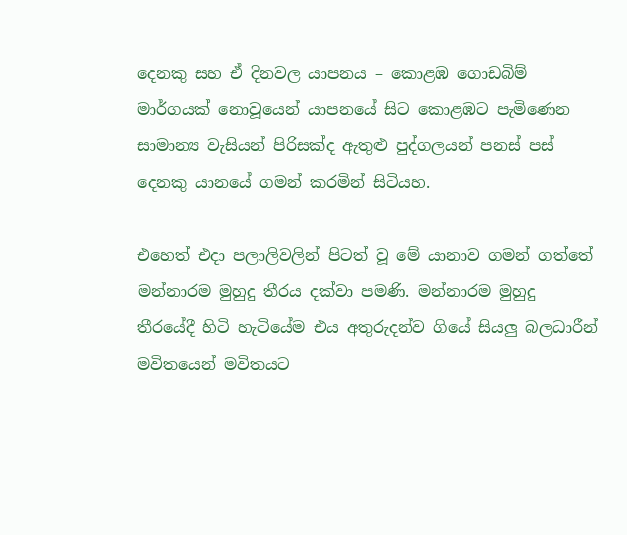දෙනකු සහ ඒ දිනවල යාපනය – කොළඹ ගොඩබිම් මාර්ගයක්‌ නොවූයෙන් යාපනයේ සිට කොළඹට පැමිණෙන සාමාන්‍ය වැසියන් පිරිසක්‌ද ඇතුළු පුද්ගලයන් පනස්‌ පස්‌ දෙනකු යානයේ ගමන් කරමින් සිටියහ.

එහෙත් එදා පලාලිවලින් පිටත් වූ මේ යානාව ගමන් ගත්තේ මන්නාරම මුහුදු තීරය දක්‌වා පමණි. මන්නාරම මුහුදු තීරයේදී හිටි හැටියේම එය අතුරුදන්ව ගියේ සියලු බලධාරීන් මවිතයෙන් මවිතයට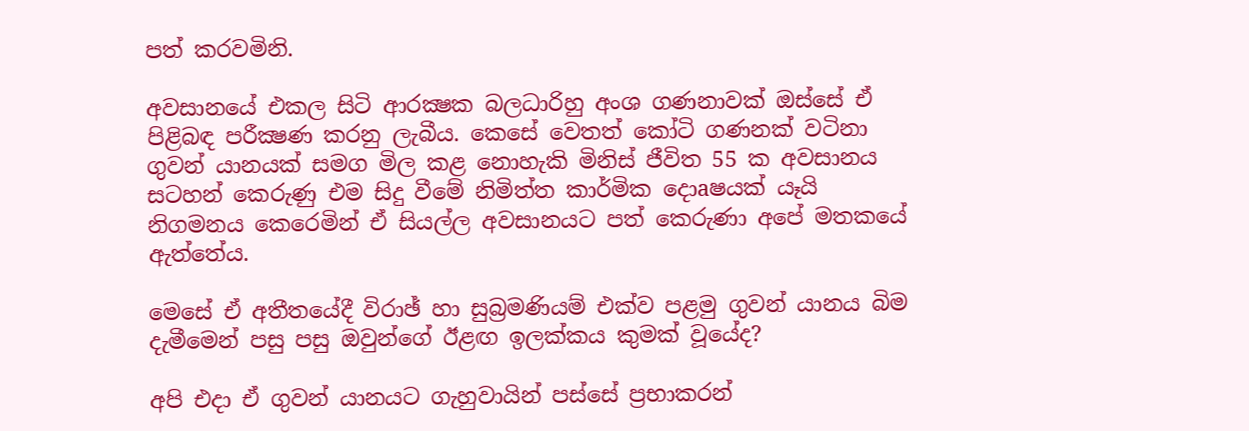පත් කරවමිනි.

අවසානයේ එකල සිටි ආරක්‍ෂක බලධාරිහු අංශ ගණනාවක්‌ ඔස්‌සේ ඒ පිළිබඳ පරීක්‍ෂණ කරනු ලැබීය. කෙසේ වෙතත් කෝටි ගණනක්‌ වටිනා ගුවන් යානයක්‌ සමග මිල කළ නොහැකි මිනිස්‌ ජීවිත 55 ක අවසානය සටහන් කෙරුණු එම සිදු වීමේ නිමිත්ත කාර්මික දොaෂයක්‌ යෑයි නිගමනය කෙරෙමින් ඒ සියල්ල අවසානයට පත් කෙරුණා අපේ මතකයේ ඇත්තේය.

මෙසේ ඒ අතීතයේදී විරාඡ් හා සුබ්‍රමණියම් එක්‌ව පළමු ගුවන් යානය බිම දැමීමෙන් පසු පසු ඔවුන්ගේ ඊළඟ ඉලක්‌කය කුමක්‌ වූයේද?

අපි එදා ඒ ගුවන් යානයට ගැහුවායින් පස්‌සේ ප්‍රභාකරන්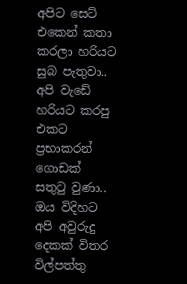අපිට සෙට්‌ එකෙන් කතා කරලා හරියට සුබ පැතුවා.. අපි වැඩේ හරියට කරපු එකට ප්‍රභාකරන් ගොඩක්‌ සතුටු වුණා.. ඔය විදිහට අපි අවුරුදු දෙකක්‌ විතර විල්පත්තු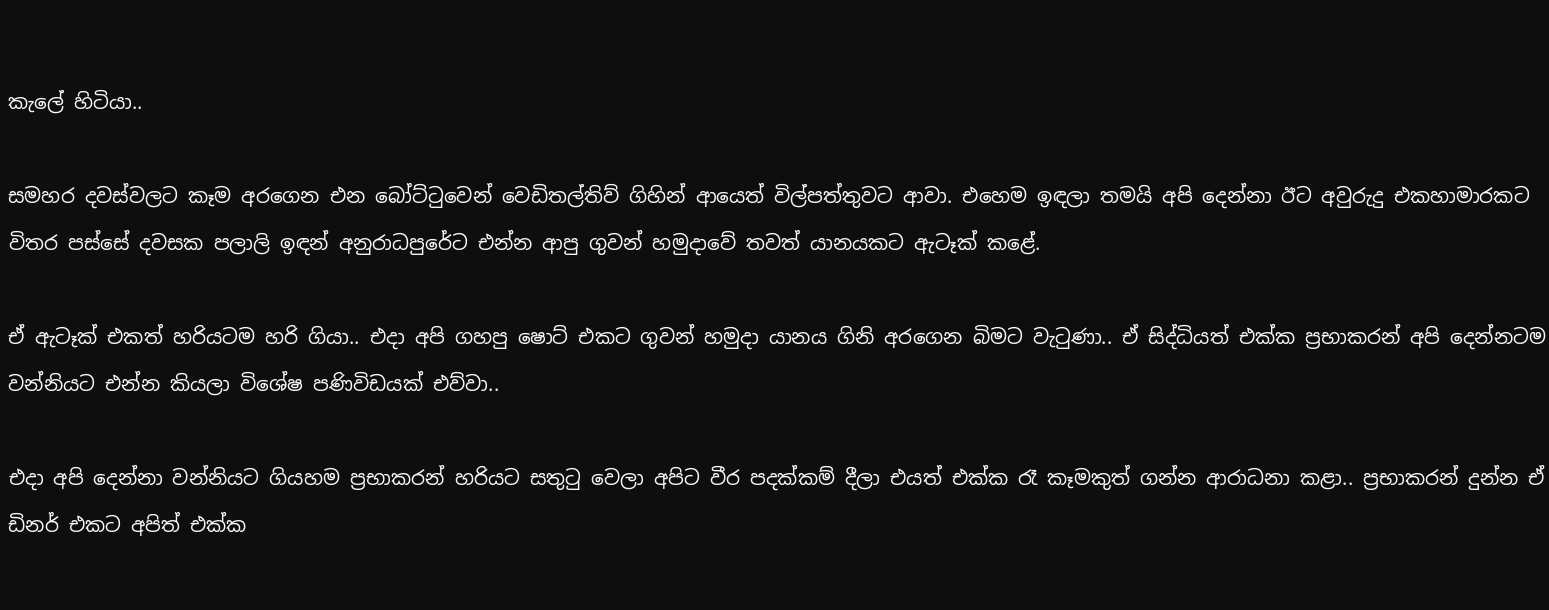කැලේ හිටියා..

සමහර දවස්‌වලට කෑම අරගෙන එන බෝට්‌ටුවෙන් වෙඩිතල්තිව් ගිහින් ආයෙත් විල්පත්තුවට ආවා. එහෙම ඉඳලා තමයි අපි දෙන්නා ඊට අවුරුදු එකහාමාරකට විතර පස්‌සේ දවසක පලාලි ඉඳන් අනුරාධපුරේට එන්න ආපු ගුවන් හමුදාවේ තවත් යානයකට ඇටෑක්‌ කළේ.

ඒ ඇටෑක්‌ එකත් හරියටම හරි ගියා.. එදා අපි ගහපු ෂොට්‌ එකට ගුවන් හමුදා යානය ගිනි අරගෙන බිමට වැටුණා.. ඒ සිද්ධියත් එක්‌ක ප්‍රභාකරන් අපි දෙන්නටම වන්නියට එන්න කියලා විශේෂ පණිවිඩයක්‌ එව්වා..

එදා අපි දෙන්නා වන්නියට ගියහම ප්‍රභාකරන් හරියට සතුටු වෙලා අපිට වීර පදක්‌කම් දීලා එයත් එක්‌ක රෑ කෑමකුත් ගන්න ආරාධනා කළා.. ප්‍රභාකරන් දුන්න ඒ ඩිනර් එකට අපිත් එක්‌ක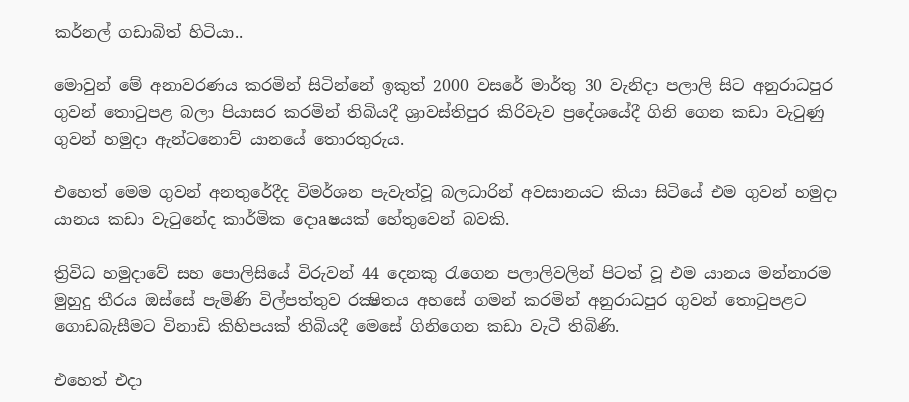කර්නල් ගඩාබිත් හිටියා..

මොවුන් මේ අනාවරණය කරමින් සිටින්නේ ඉකුත් 2000 වසරේ මාර්තු 30 වැනිදා පලාලි සිට අනුරාධපුර ගුවන් තොටුපළ බලා පියාසර කරමින් තිබියදී ශ්‍රාවස්‌තිපුර කිරිවැව ප්‍රදේශයේදී ගිනි ගෙන කඩා වැටුණු ගුවන් හමුදා ඇන්ටනොව් යානයේ තොරතුරුය.

එහෙත් මෙම ගුවන් අනතුරේදීද විමර්ශන පැවැත්වූ බලධාරින් අවසානයට කියා සිටියේ එම ගුවන් හමුදා යානය කඩා වැටුනේද කාර්මික දොaෂයක්‌ හේතුවෙන් බවකි.

ත්‍රිවිධ හමුදාවේ සහ පොලිසියේ විරුවන් 44 දෙනකු රැගෙන පලාලිවලින් පිටත් වූ එම යානය මන්නාරම මුහුදු තීරය ඔස්‌සේ පැමිණි විල්පත්තුව රක්‍ෂිතය අහසේ ගමන් කරමින් අනුරාධපුර ගුවන් තොටුපළට ගොඩබැසීමට විනාඩි කිහිපයක්‌ තිබියදී මෙසේ ගිනිගෙන කඩා වැටී තිබිණි.

එහෙත් එදා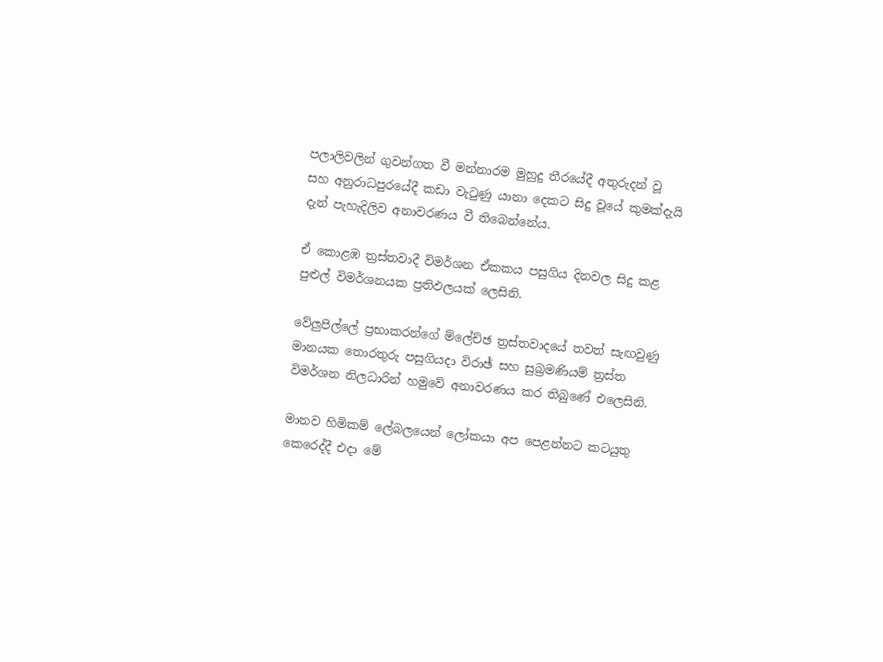පලාලිවලින් ගුවන්ගත වී මන්නාරම මුහුදු තීරයේදී අතුරුදන් වූ සහ අනුරාධපුරයේදී කඩා වැටුණු යානා දෙකට සිදු වූයේ කුමක්‌දැයි දැන් පැහැදිලිව අනාවරණය වී තිබෙන්නේය.

ඒ කොළඹ ත්‍රස්‌තවාදී විමර්ශන ඒකකය පසුගිය දිනවල සිදු කළ පුළුල් විමර්ශනයක ප්‍රතිඵලයක්‌ ලෙසිනි.

වේලුපිල්ලේ ප්‍රභාකරන්ගේ ම්ලේච්ඡ ත්‍රස්‌තවාදයේ තවත් සැඟවුණු මානයක තොරතුරු පසුගියදා විරාඡ් සහ සුබ්‍රමණියම් ත්‍රස්‌ත විමර්ශන නිලධාරින් හමුවේ අනාවරණය කර තිබුණේ එලෙසිනි.

මානව හිමිකම් ලේබලයෙන් ලෝකයා අප පෙළන්නට කටයුතු කෙරෙද්දී එදා මේ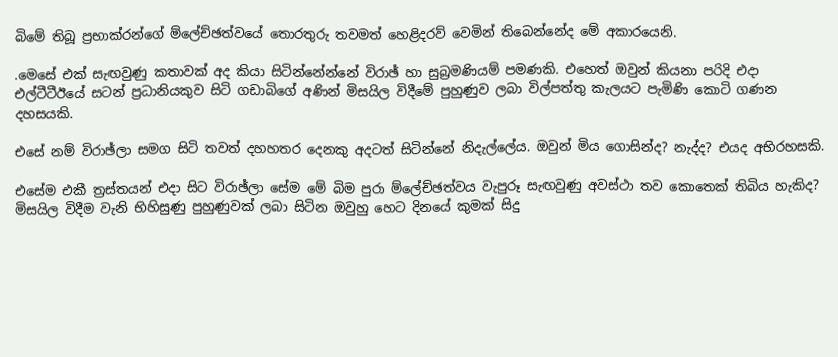බිමේ තිබූ ප්‍රභාක්‌රන්ගේ ම්ලේච්ඡත්වයේ තොරතුරු තවමත් හෙළිදරව් වෙමින් තිබෙන්නේද මේ අකාරයෙනි.

.මෙසේ එක්‌ සැඟවුණු කතාවක්‌ අද කියා සිටින්නේන්නේ විරාඡ් හා සුබ්‍රමණියම් පමණකි. එහෙත් ඔවුන් කියනා පරිදි එදා එල්ටීටීඊයේ සටන් ප්‍රධානියකුව සිටි ගඩාබිගේ අණින් මිසයිල විදීමේ පුහුණුව ලබා විල්පත්තු කැලයට පැමිණි කොටි ගණන දහසයකි.

එසේ නම් විරාඡ්ලා සමග සිටි තවත් දහහතර දෙනකු අදටත් සිටින්නේ නිදැල්ලේය. ඔවුන් මිය ගොසින්ද? නැද්ද? එයද අභිරහසකි.

එසේම එකී ත්‍රස්‌තයන් එදා සිට විරාඡ්ලා සේම මේ බිම පුරා ම්ලේච්ඡත්වය වැපුරූ සැඟවුණු අවස්‌ථා තව කොතෙක්‌ තිබිය හැකිද? මිසයිල විදීම වැනි භිහිසුණු පුහුණුවක්‌ ලබා සිටින ඔවුහු හෙට දිනයේ කුමක්‌ සිදු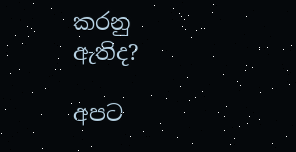කරනු ඇතිද?

අපට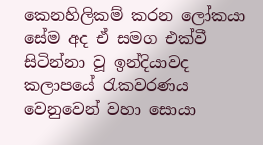කෙනහිලිකම් කරන ලෝකයා සේම අද ඒ සමග එක්‌වී සිටින්නා වූ ඉන්දියාවද කලාපයේ රැකවරණය වෙනුවෙන් වහා සොයා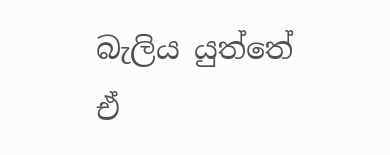බැලිය යුත්තේ ඒ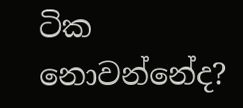ටික නොවන්නේද?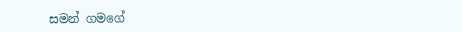සමන් ගමගේ